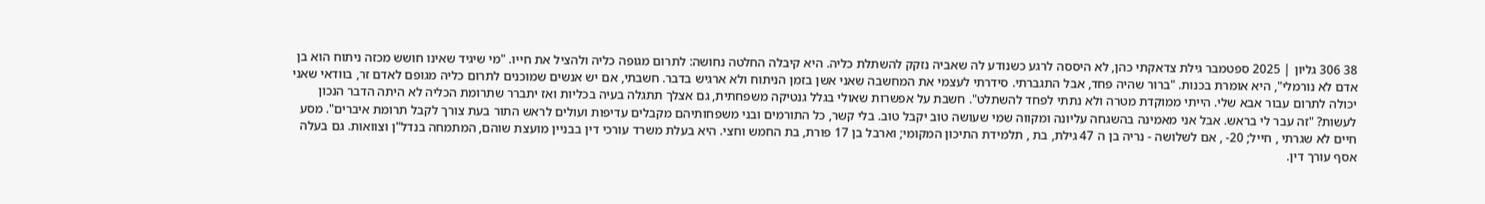38 306 גליון | 2025 ספטמבר גילת צדאקתי כהן, לא היססה לרגע כשנודע לה שאביה נזקק להשתלת כליה. היא קיבלה החלטה נחושה: לתרום מגופה כליה ולהציל את חייו. "מי שיגיד שאינו חושש מכזה ניתוח הוא בן אדם לא נורמלי", היא אומרת בכנות. "ברור שהיה פחד, אבל התגברתי. סידרתי לעצמי את המחשבה שאני אשן בזמן הניתוח ולא ארגיש בדבר. חשבתי, אם יש אנשים שמוכנים לתרום כליה מגופם לאדם זר, בוודאי שאני יכולה לתרום עבור אבא שלי. הייתי ממוקדת מטרה ולא נתתי לפחד להשתלט". חשבת על אפשרות שאולי בגלל גנטיקה משפחתית, גם אצלך תתגלה בעיה בכליות ואז יתברר שתרומת הכליה לא היתה הדבר הנכון לעשות? "זה עבר לי בראש. אבל אני מאמינה בהשגחה עליונה ומקווה שמי שעושה טוב יקבל טוב. בלי קשר, כל התורמים ובני משפחותיהם מקבלים עדיפות ועולים לראש התור בעת צורך לקבל תרומת איברים". מסע חיים לא שגרתי , חייל; 20- , אם לשלושה - נריה בן ה 47 גילת, בת , תלמידת התיכון המקומי; וארבל בן 17 פורת, בת החמש וחצי. היא בעלת משרד עורכי דין בבניין מועצת שוהם, המתמחה בנדל"ן וצוואות. גם בעלה אסף עורך דין.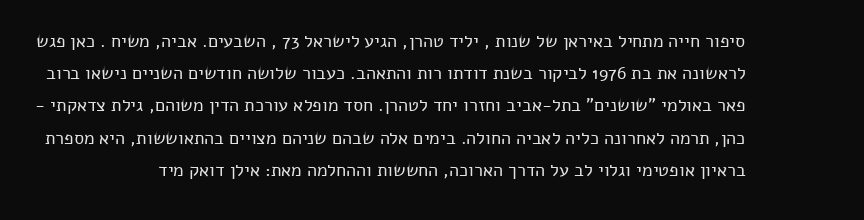סיפור חייה מתחיל באיראן של שנות , יליד טהרן, הגיע לישראל 73 , השבעים. אביה, משיח . כאן פגש לראשונה את בת 1976 לביקור בשנת דודתו רות והתאהב. כעבור שלושה חודשים השניים נישאו ברוב פאר באולמי "שושנים" בתל-אביב וחזרו יחד לטהרן. חסד מופלא עורכת הדין משוהם, גילת צדאקתי - כהן, תרמה לאחרונה כליה לאביה החולה. בימים אלה שבהם שניהם מצויים בהתאוששות, היא מספרת בראיון אופטימי וגלוי לב על הדרך הארוכה, החששות וההחלמה מאת: אילן דואק מיד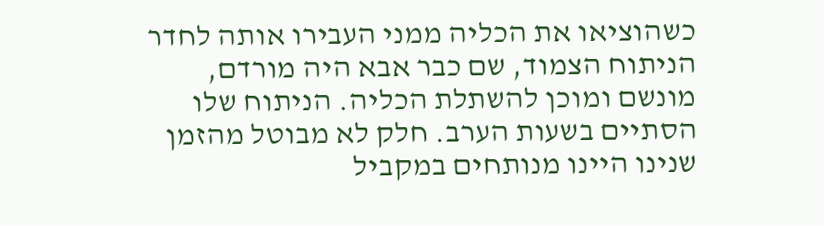כשהוציאו את הכליה ממני העבירו אותה לחדר הניתוח הצמוד, שם כבר אבא היה מורדם, מונשם ומוכן להשתלת הכליה. הניתוח שלו הסתיים בשעות הערב. חלק לא מבוטל מהזמן שנינו היינו מנותחים במקביל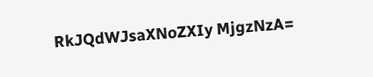RkJQdWJsaXNoZXIy MjgzNzA=